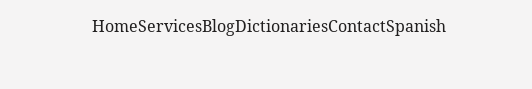HomeServicesBlogDictionariesContactSpanish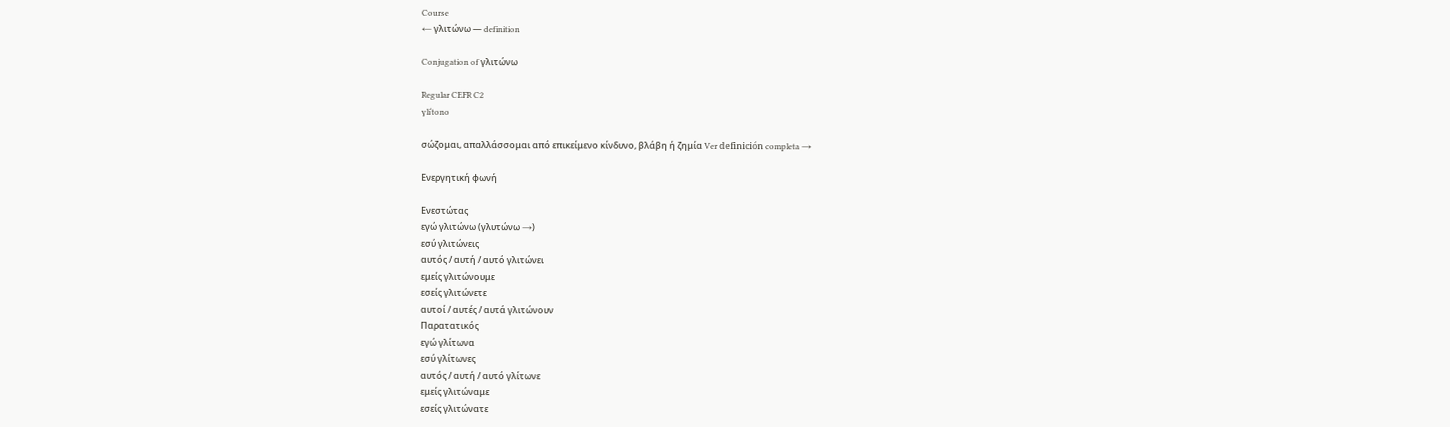Course
← γλιτώνω — definition

Conjugation of γλιτώνω

Regular CEFR C2
ɣliˈtono

σώζομαι, απαλλάσσομαι από επικείμενο κίνδυνο, βλάβη ή ζημία Ver definición completa →

Ενεργητική φωνή

Ενεστώτας
εγώ γλιτώνω (γλυτώνω →)
εσύ γλιτώνεις
αυτός / αυτή / αυτό γλιτώνει
εμείς γλιτώνουμε
εσείς γλιτώνετε
αυτοί / αυτές / αυτά γλιτώνουν
Παρατατικός
εγώ γλίτωνα
εσύ γλίτωνες
αυτός / αυτή / αυτό γλίτωνε
εμείς γλιτώναμε
εσείς γλιτώνατε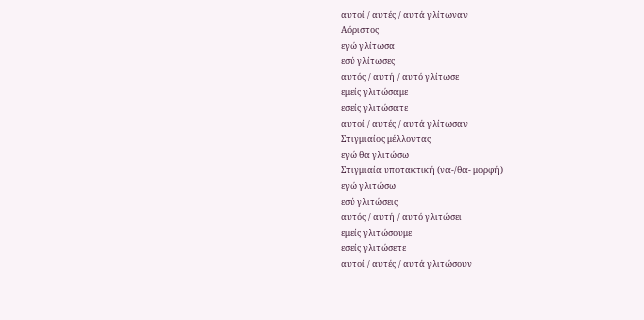αυτοί / αυτές / αυτά γλίτωναν
Αόριστος
εγώ γλίτωσα
εσύ γλίτωσες
αυτός / αυτή / αυτό γλίτωσε
εμείς γλιτώσαμε
εσείς γλιτώσατε
αυτοί / αυτές / αυτά γλίτωσαν
Στιγμιαίος μέλλοντας
εγώ θα γλιτώσω
Στιγμιαία υποτακτική (να-/θα- μορφή)
εγώ γλιτώσω
εσύ γλιτώσεις
αυτός / αυτή / αυτό γλιτώσει
εμείς γλιτώσουμε
εσείς γλιτώσετε
αυτοί / αυτές / αυτά γλιτώσουν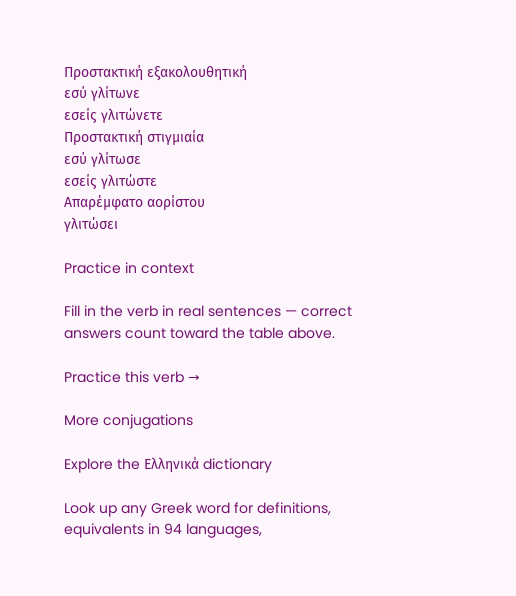Προστακτική εξακολουθητική
εσύ γλίτωνε
εσείς γλιτώνετε
Προστακτική στιγμιαία
εσύ γλίτωσε
εσείς γλιτώστε
Απαρέμφατο αορίστου
γλιτώσει

Practice in context

Fill in the verb in real sentences — correct answers count toward the table above.

Practice this verb →

More conjugations

Explore the Ελληνικά dictionary

Look up any Greek word for definitions, equivalents in 94 languages,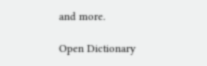and more.

Open Dictionary